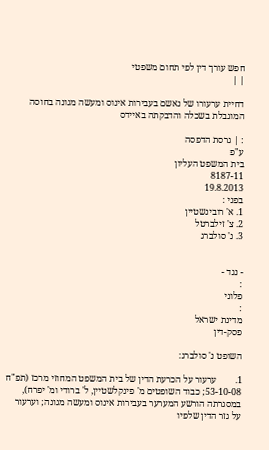חפש עורך דין לפי תחום משפטי
| |

דחיית ערעורו של נאשם בעבירות אינוס ומעשה מגונה בחוסה המוגבלת בשכלה והדבקתה באיידס

: | גרסת הדפסה
ע"פ
בית המשפט העליון
8187-11
19.8.2013
בפני :
1. א' רובינשטיין
2. צ' זילברטל
3. נ' סולברג


- נגד -
:
פלוני
:
מדינת ישראל
פסק-דין

השופט נ' סולברג:

1.        ערעור על הכרעת הדין של בית המשפט המחוזי מרכז (תפ"ח 53-10-08; כבוד השופטים מ' פינקלשטיין, ל' ברודי ומ' יפרח), במסגרתה הורשע המערער בעבירות אינוס ומעשה מגונה; וערעור על גזר הדין שלפיו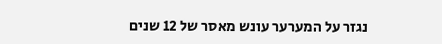נגזר על המערער עונש מאסר של 12 שנים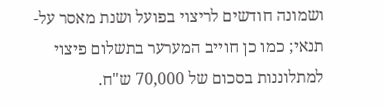ושמונה חודשים לריצוי בפועל ושנת מאסר על-תנאי; כמו כן חוייב המערער בתשלום פיצוי למתלוננות בסכום של 70,000 ש"ח.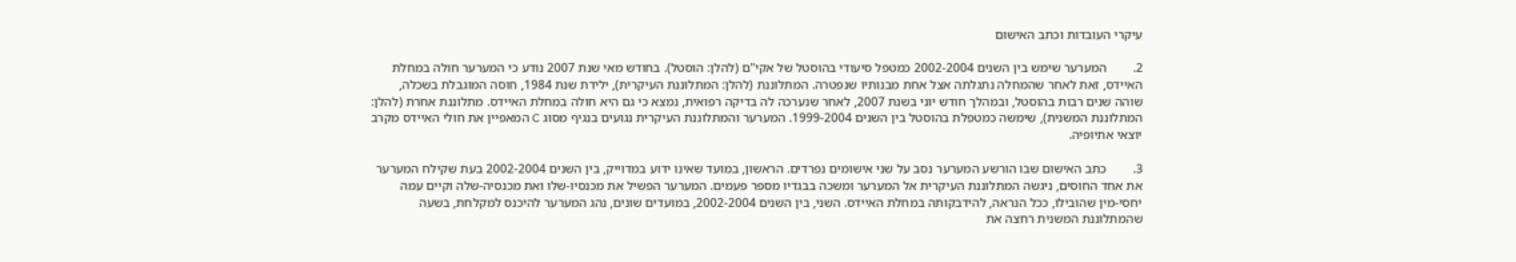עיקרי העובדות וכתב האישום

2.        המערער שימש בין השנים 2002-2004 כמטפל סיעודי בהוסטל של אקי"ם (להלן: הוסטל). בחודש מאי שנת 2007 נודע כי המערער חולה במחלת האיידס, זאת לאחר שהמחלה נתגלתה אצל אחת מבנותיו שנפטרה. המתלוננת (להלן: המתלוננת העיקרית), ילידת שנת 1984, חוסה המוגבלת בשכלה, שוהה שנים רבות בהוסטל, ובמהלך חודש יוני בשנת 2007, לאחר שנערכה לה בדיקה רפואית, נמצא כי גם היא חולה במחלת האיידס. מתלוננת אחרת (להלן: המתלוננת המשנית), שימשה כמטפלת בהוסטל בין השנים 1999-2004. המערער והמתלוננת העיקרית נגועים בנגיף מסוג C המאפיין את חולי האיידס מקרב יוצאי אתיופיה.

3.        כתב האישום שבו הורשע המערער נסב על שני אישומים נפרדים. הראשון, במועד שאינו ידוע במדוייק, בין השנים 2002-2004 בעת שקילח המערער את אחד החוסים, ניגשה המתלוננת העיקרית אל המערער ומשכה בבגדיו מספר פעמים. המערער הפשיל את מכנסיו-שלו ואת מכנסיה-שלה וקיים עמה יחסי-מין שהובילו, ככל הנראה, להידבקותה במחלת האיידס. השני, בין השנים 2002-2004, במועדים שונים, נהג המערער להיכנס למקלחת, בשעה שהמתלוננת המשנית רחצה את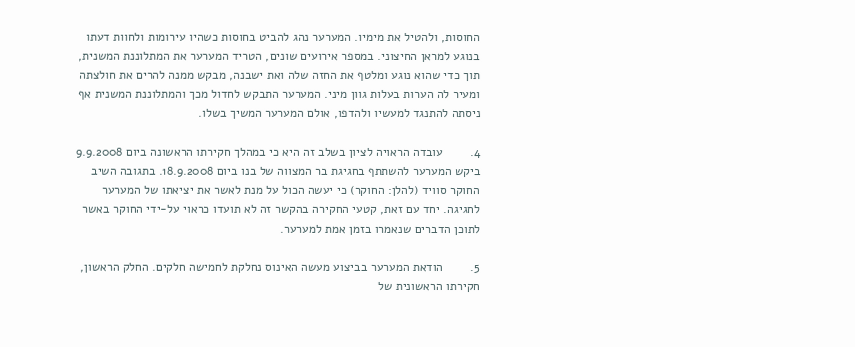החוסות, ולהטיל את מימיו. המערער נהג להביט בחוסות כשהיו עירומות ולחוות דעתו בנוגע למראן החיצוני. במספר אירועים שונים, הטריד המערער את המתלוננת המשנית, תוך כדי שהוא נוגע ומלטף את החזה שלה ואת ישבנה, מבקש ממנה להרים את חולצתה ומעיר לה הערות בעלות גוון מיני. המערער התבקש לחדול מכך והמתלוננת המשנית אף ניסתה להתנגד למעשיו ולהדפו, אולם המערער המשיך בשלו.

4.        עובדה הראויה לציון בשלב זה היא כי במהלך חקירתו הראשונה ביום 9.9.2008 ביקש המערער להשתתף בחגיגת בר המצווה של בנו ביום 18.9.2008. בתגובה השיב החוקר סוויד (להלן: החוקר) כי יעשה הכול על מנת לאשר את יציאתו של המערער לחגיגה. יחד עם זאת, קטעי החקירה בהקשר זה לא תועדו כראוי על-ידי החוקר באשר לתוכן הדברים שנאמרו בזמן אמת למערער.

5.        הודאת המערער בביצוע מעשה האינוס נחלקת לחמישה חלקים. החלק הראשון, חקירתו הראשונית של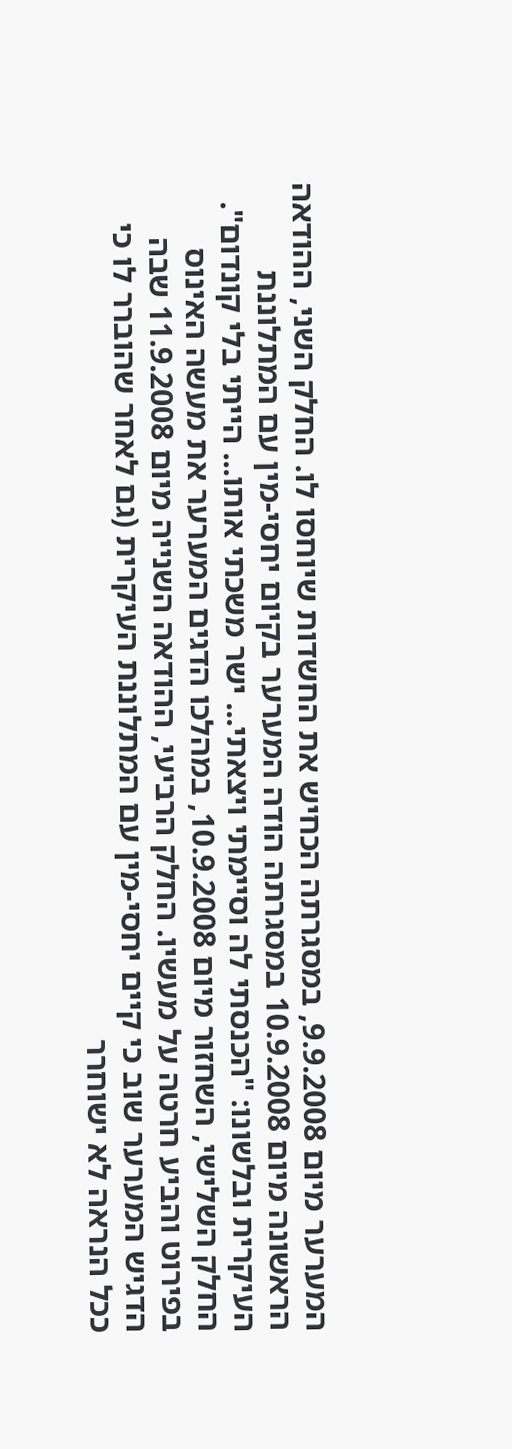המערער מיום 9.9.2008, במסגרתה הכחיש את החשדות שיוחסו לו. החלק השני, ההודאה הראשונה מיום 10.9.2008 במסגרתה הודה המערער בקיום יחסי-מין עם המתלוננת העיקרית ובלשונו: "הכנסתי לה וסיימתי ויצאתי... ישר משכתי אותו... הייתי בלי קונדום". החלק השלישי, השחזור מיום 10.9.2008, במהלכו הדגים המערער את מעשה האינוס בפירוט והביע חרטה על מעשיו. החלק הרביעי, ההודאה השנייה מיום 11.9.2008 שבה הדגיש המערער שוב כי קיים יחסי-מין עם המתלוננת העיקרית (גם לאחר שהוברר לו כי ככל הנראה לא ישוחרר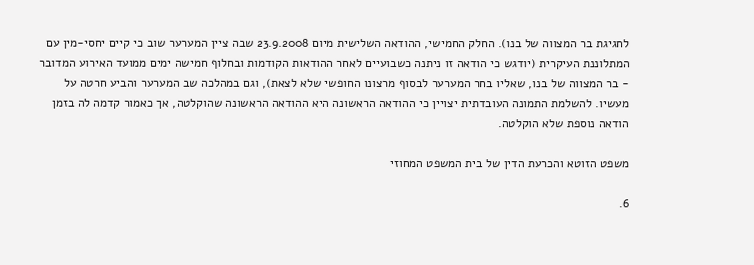לחגיגת בר המצווה של בנו). החלק החמישי, ההודאה השלישית מיום 23.9.2008 שבה ציין המערער שוב כי קיים יחסי-מין עם המתלוננת העיקרית (יודגש כי הודאה זו ניתנה כשבועיים לאחר ההודאות הקודמות ובחלוף חמישה ימים ממועד האירוע המדובר - בר המצווה של בנו, שאליו בחר המערער לבסוף מרצונו החופשי שלא לצאת), וגם במהלכה שב המערער והביע חרטה על מעשיו. להשלמת התמונה העובדתית יצויין כי ההודאה הראשונה היא ההודאה הראשונה שהוקלטה, אך כאמור קדמה לה בזמן הודאה נוספת שלא הוקלטה.

משפט הזוטא והכרעת הדין של בית המשפט המחוזי

6.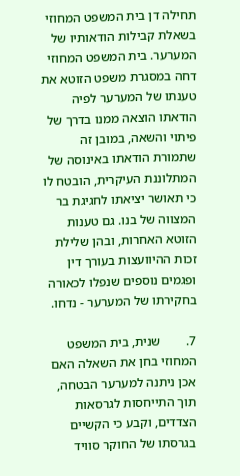תחילה דן בית המשפט המחוזי בשאלת קבילות הודאותיו של המערער. בית המשפט המחוזי דחה במסגרת משפט הזוטא את טענתו של המערער לפיה הודאתו הוצאה ממנו בדרך של פיתוי והשאה, במובן זה שתמורת הודאתו באינוסה של המתלוננת העיקרית, הובטח לו כי תאושר יציאתו לחגיגת בר המצווה של בנו. גם טענות הזוטא האחרות, ובהן שלילת זכות ההיוועצות בעורך דין ופגמים נוספים שנפלו לכאורה בחקירתו של המערער - נדחו.

7.        שנית, בית המשפט המחוזי בחן את השאלה האם אכן ניתנה למערער הבטחה, תוך התייחסות לגרסאות הצדדים, וקבע כי הקשיים בגרסתו של החוקר סוויד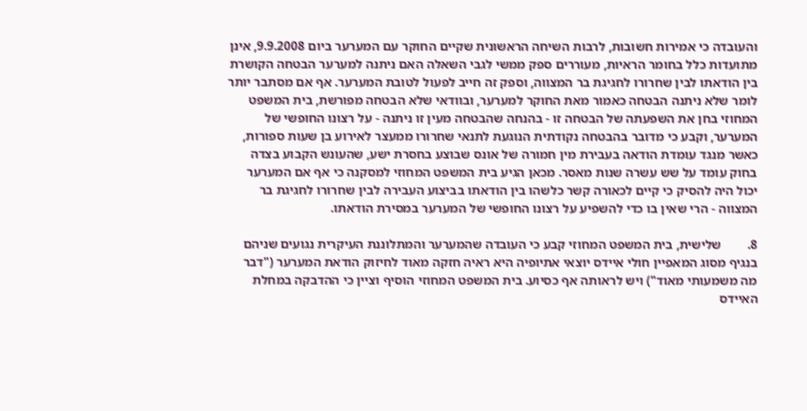והעובדה כי אמירות חשובות, לרבות השיחה הראשונית שקיים החוקר עם המערער ביום 9.9.2008, אינן מתועדות כלל בחומר הראיות, מעוררים ספק ממשי לגבי השאלה האם ניתנה למערער הבטחה הקושרת בין הודאתו לבין שחרורו לחגיגת בר המצווה, וספק זה חייב לפעול לטובת המערער. אף אם מסתבר יותר לומר שלא ניתנה הבטחה כאמור מאת החוקר למערער, ובוודאי שלא הבטחה מפורשת, בית המשפט המחוזי בחן את השפעתה של הבטחה זו - בהנחה שהבטחה מעין זו ניתנה - על רצונו החופשי של המערער, וקבע כי מדובר בהבטחה נקודתית הנוגעת לתנאי שחרורו ממעצר לאירוע בן שעות ספורות, כאשר מנגד עומדת הודאה בעבירת מין חמורה של אונס שבוצע בחסרת ישע, שהעונש הקבוע בצדה בחוק עומד על שש עשרה שנות מאסר. מכאן הגיע בית המשפט המחוזי למסקנה כי אף אם המערער יכול היה להסיק כי קיים לכאורה קשר כלשהו בין הודאתו בביצוע העבירה לבין שחרורו לחגיגת בר המצווה - הרי שאין בו כדי להשפיע על רצונו החופשי של המערער במסירת הודאתו.

8.        שלישית, בית המשפט המחוזי קבע כי העובדה שהמערער והמתלוננת העיקרית נגועים שניהם בנגיף מסוג המאפיין חולי איידס יוצאי אתיופיה היא ראיה חזקה מאוד לחיזוק הודאת המערער ("דבר מה משמעותי מאוד") ויש לראותה אף כסיוע. בית המשפט המחוזי הוסיף וציין כי ההדבקה במחלת האיידס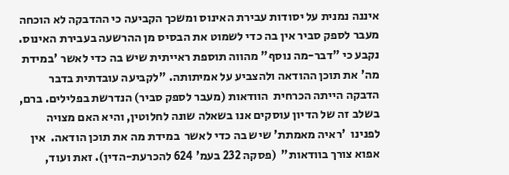איננה נמנית על יסודות עבירת האינוס ומשכך הקביעה כי ההדבקה לא הוכחה מעבר לספק סביר אין בה כדי לשמוט את הבסיס מן ההרשעה בעבירת האינוס. נקבע כי "דבר-מה נוסף" מהווה תוספת ראייתית שיש בה כדי לאשר 'במידת מה' את תוכן ההודאה ולהצביע על אמיתותה. "לקביעה עובדתית בדבר הדבקה הייתה הכרחית  הוודאות (מעבר לספק סביר) הנדרשת בפלילים. ברם, בשלב זה של הדיון עוסקים אנו בשאלה שונה לחלוטין, והיא האם מצויה לפנינו  'ראיה מאמתת' שיש בה כדי לאשר  במידת מה את תוכן הודאה.  אין אפוא צורך בוודאות"  (פסקה 232 בעמ' 624 להכרעת-הדין). זאת ועוד,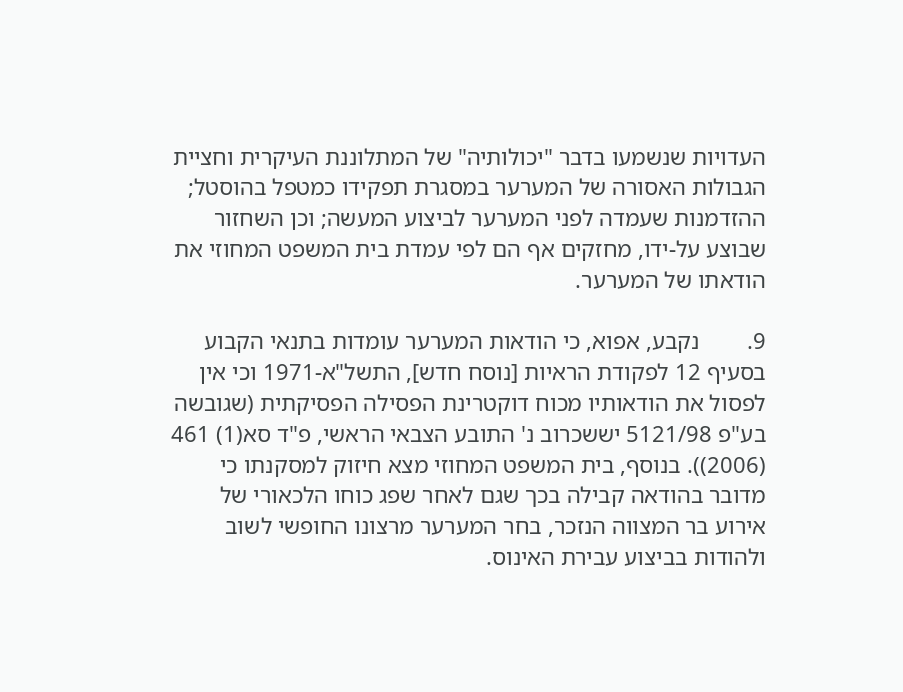העדויות שנשמעו בדבר "יכולותיה" של המתלוננת העיקרית וחציית הגבולות האסורה של המערער במסגרת תפקידו כמטפל בהוסטל; ההזדמנות שעמדה לפני המערער לביצוע המעשה; וכן השחזור שבוצע על-ידו, מחזקים אף הם לפי עמדת בית המשפט המחוזי את הודאתו של המערער.

9.        נקבע, אפוא, כי הודאות המערער עומדות בתנאי הקבוע בסעיף 12 לפקודת הראיות [נוסח חדש], התשל"א-1971 וכי אין לפסול את הודאותיו מכוח דוקטרינת הפסילה הפסיקתית (שגובשה בע"פ 5121/98 יששכרוב נ' התובע הצבאי הראשי, פ"ד סא(1) 461 (2006)). בנוסף, בית המשפט המחוזי מצא חיזוק למסקנתו כי מדובר בהודאה קבילה בכך שגם לאחר שפג כוחו הלכאורי של אירוע בר המצווה הנזכר, בחר המערער מרצונו החופשי לשוב ולהודות בביצוע עבירת האינוס.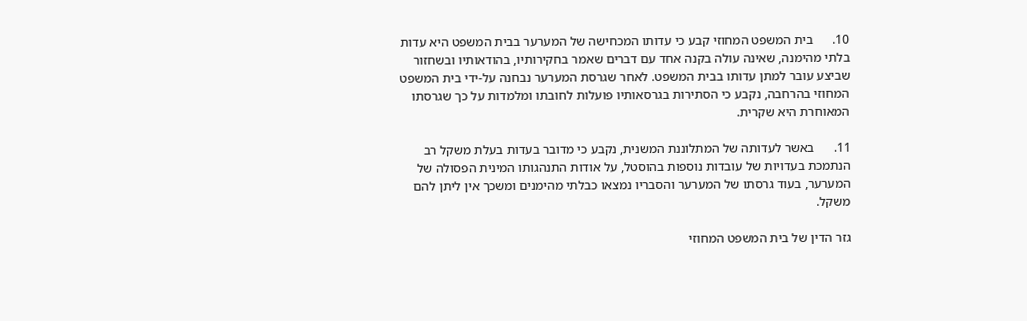10.      בית המשפט המחוזי קבע כי עדותו המכחישה של המערער בבית המשפט היא עדות בלתי מהימנה, שאינה עולה בקנה אחד עם דברים שאמר בחקירותיו, בהודאותיו ובשחזור שביצע עובר למתן עדותו בבית המשפט. לאחר שגרסת המערער נבחנה על-ידי בית המשפט המחוזי בהרחבה, נקבע כי הסתירות בגרסאותיו פועלות לחובתו ומלמדות על כך שגרסתו המאוחרת היא שקרית.

11.      באשר לעדותה של המתלוננת המשנית, נקבע כי מדובר בעדות בעלת משקל רב הנתמכת בעדויות של עובדות נוספות בהוסטל, על אודות התנהגותו המינית הפסולה של המערער, בעוד גרסתו של המערער והסבריו נמצאו כבלתי מהימנים ומשכך אין ליתן להם משקל.

גזר הדין של בית המשפט המחוזי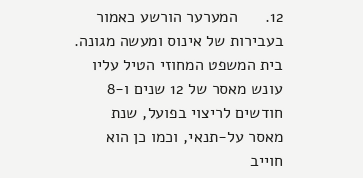12.      המערער הורשע כאמור בעבירות של אינוס ומעשה מגונה. בית המשפט המחוזי הטיל עליו עונש מאסר של 12 שנים ו-8 חודשים לריצוי בפועל, שנת מאסר על-תנאי, וכמו כן הוא חוייב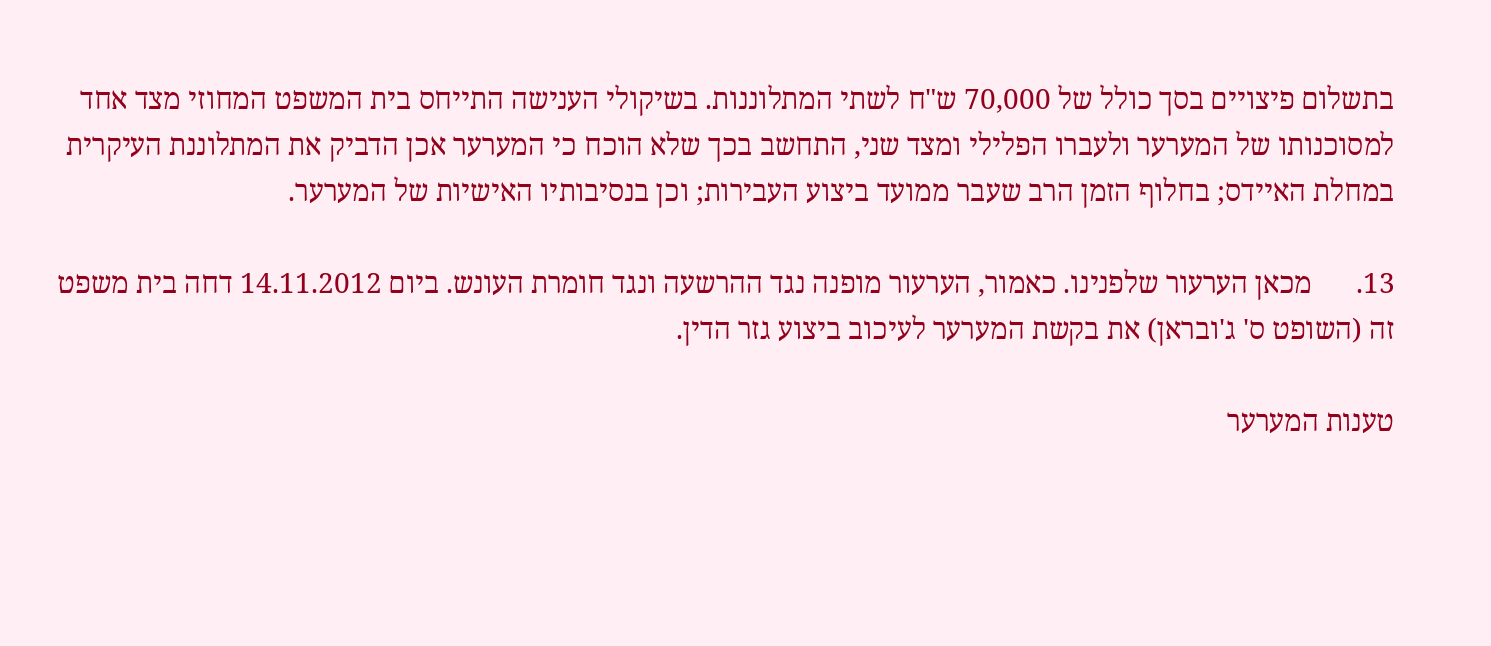בתשלום פיצויים בסך כולל של 70,000 ש"ח לשתי המתלוננות. בשיקולי הענישה התייחס בית המשפט המחוזי מצד אחד למסוכנותו של המערער ולעברו הפלילי ומצד שני, התחשב בכך שלא הוכח כי המערער אכן הדביק את המתלוננת העיקרית במחלת האיידס; בחלוף הזמן הרב שעבר ממועד ביצוע העבירות; וכן בנסיבותיו האישיות של המערער.

13.      מכאן הערעור שלפנינו. כאמור, הערעור מופנה נגד ההרשעה ונגד חומרת העונש. ביום 14.11.2012 דחה בית משפט זה (השופט ס' ג'ובראן) את בקשת המערער לעיכוב ביצוע גזר הדין.

טענות המערער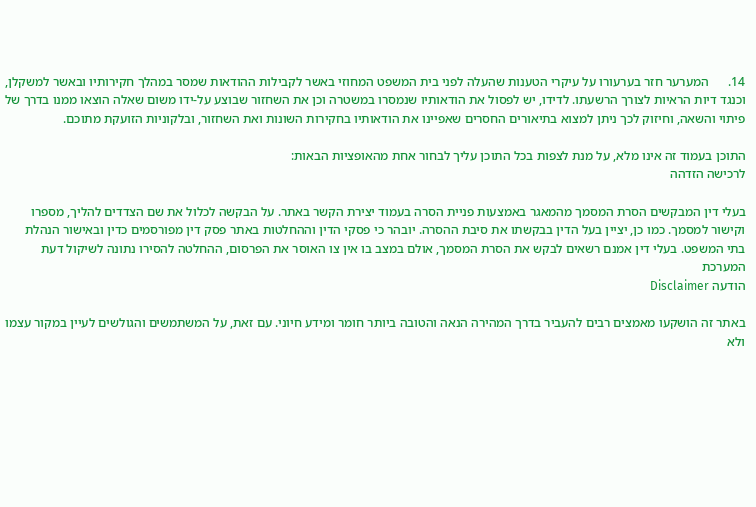14.      המערער חזר בערעורו על עיקרי הטענות שהעלה לפני בית המשפט המחוזי באשר לקבילות ההודאות שמסר במהלך חקירותיו ובאשר למשקלן, וכנגד דיות הראיות לצורך הרשעתו. לדידו, יש לפסול את הודאותיו שנמסרו במשטרה וכן את השחזור שבוצע על-ידו משום שאלה הוצאו ממנו בדרך של פיתוי והשאה, וחיזוק לכך ניתן למצוא בתיאורים החסרים שאפיינו את הודאותיו בחקירות השונות ואת השחזור, ובלקוניות הזועקת מתוכם.

התוכן בעמוד זה אינו מלא, על מנת לצפות בכל התוכן עליך לבחור אחת מהאופציות הבאות:
לרכישה הזדהה

בעלי דין המבקשים הסרת המסמך מהמאגר באמצעות פניית הסרה בעמוד יצירת הקשר באתר. על הבקשה לכלול את שם הצדדים להליך, מספרו וקישור למסמך. כמו כן, יציין בעל הדין בבקשתו את סיבת ההסרה. יובהר כי פסקי הדין וההחלטות באתר פסק דין מפורסמים כדין ובאישור הנהלת בתי המשפט. בעלי דין אמנם רשאים לבקש את הסרת המסמך, אולם במצב בו אין צו האוסר את הפרסום, ההחלטה להסירו נתונה לשיקול דעת המערכת
הודעה Disclaimer

באתר זה הושקעו מאמצים רבים להעביר בדרך המהירה הנאה והטובה ביותר חומר ומידע חיוני. עם זאת, על המשתמשים והגולשים לעיין במקור עצמו ולא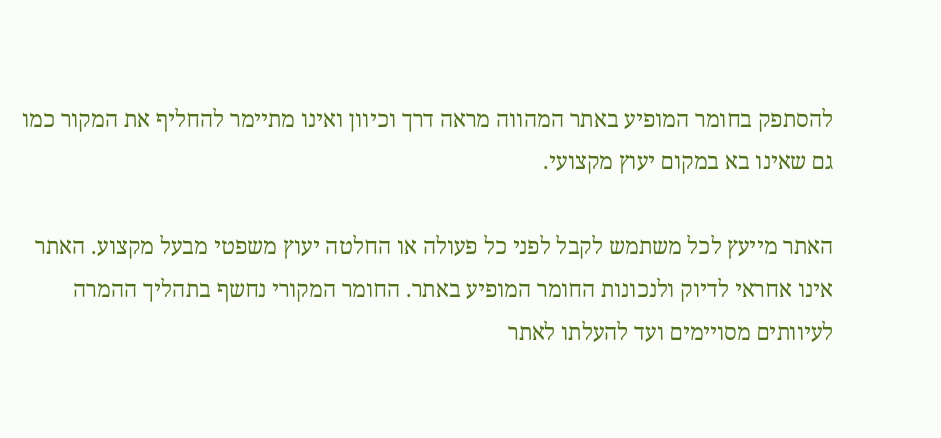להסתפק בחומר המופיע באתר המהווה מראה דרך וכיוון ואינו מתיימר להחליף את המקור כמו גם שאינו בא במקום יעוץ מקצועי.

האתר מייעץ לכל משתמש לקבל לפני כל פעולה או החלטה יעוץ משפטי מבעל מקצוע. האתר אינו אחראי לדיוק ולנכונות החומר המופיע באתר. החומר המקורי נחשף בתהליך ההמרה לעיוותים מסויימים ועד להעלתו לאתר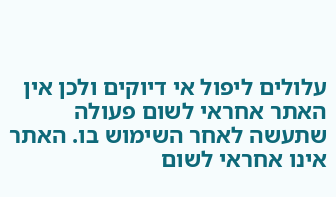עלולים ליפול אי דיוקים ולכן אין האתר אחראי לשום פעולה שתעשה לאחר השימוש בו. האתר אינו אחראי לשום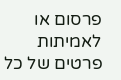פרסום או לאמיתות פרטים של כל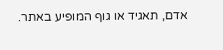אדם, תאגיד או גוף המופיע באתר.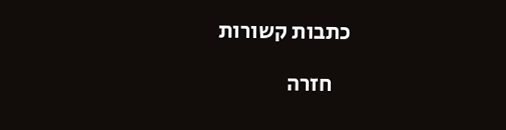כתבות קשורות

    חזרה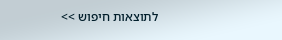לתוצאות חיפוש >>